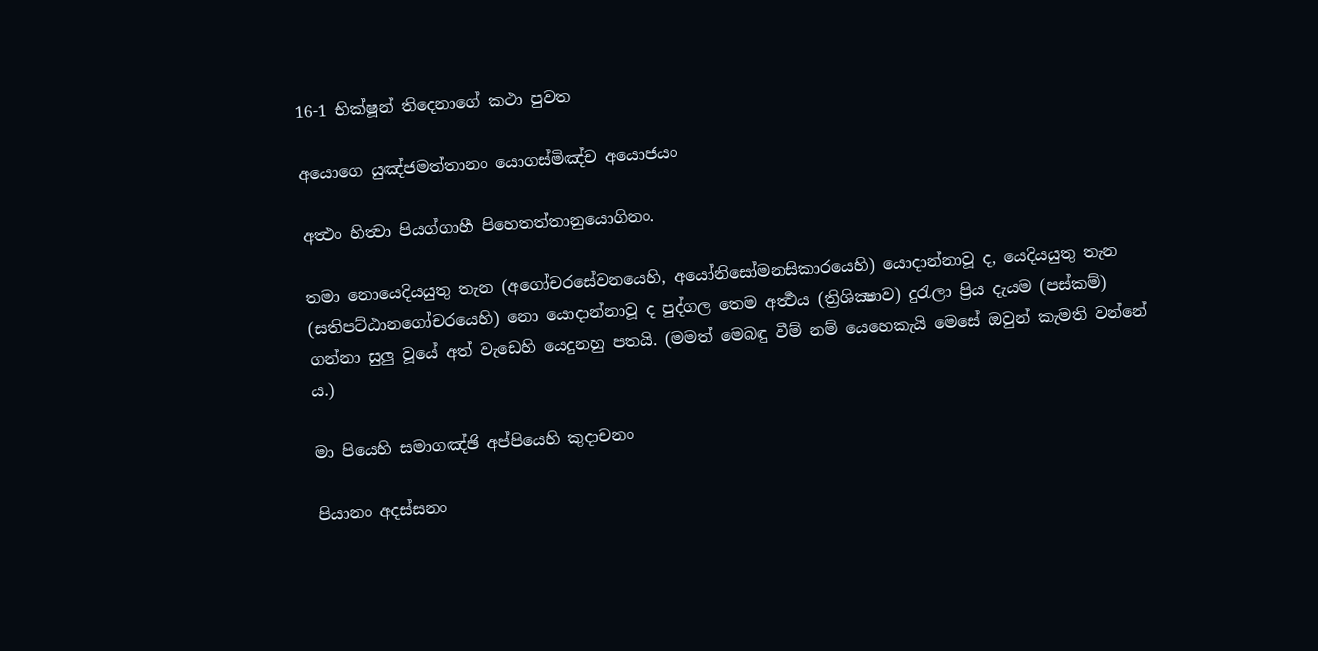16-1 භික්ෂූන් තිදෙනාගේ කථා පුවත

අයොගෙ යුඤ්ජමත්තානං යොගස්මිඤ්ච අයොජයං

අත්‍ථං හිත්‍වා පියග්ගාහී පිහෙතත්තානුයොගිනං.

තමා නොයෙදියයුතු තැන (අගෝචරසේවනයෙහි, අයෝනිසෝමනසිකාරයෙහි) යොදාන්නාවූ ද, යෙදියයුතු තැන (සතිපට්ඨානගෝචරයෙහි) නො යොදාන්නාවූ ද පුද්ගල තෙම අර්‍ත්‍ථය (ත්‍රිශික්‍ෂාව) දුරැලා ප්‍රිය දැයම (පස්කම්) ගන්නා සුලු වූයේ අත් වැඩෙහි යෙදුනහු පතයි. (මමත් මෙබඳු වීම් නම් යෙහෙකැයි මෙසේ ඔවුන් කැමති වන්නේ ය.)

මා පියෙහි සමාගඤ්ඡි අප්පියෙහි කුදාචනං

පියානං අදස්සනං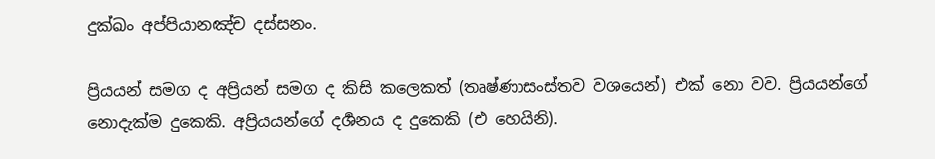දුක්ඛං අප්පියානඤ්ච දස්සනං.

ප්‍රියයන් සමග ද අප්‍රියන් සමග ද කිසි කලෙකත් (තෘෂ්ණාසංස්තව වශයෙන්) එක් නො වව. ප්‍රියයන්ගේ නොදැක්ම දුකෙකි. අප්‍රියයන්ගේ දර්‍ශනය ද දුකෙකි (එ හෙයිනි).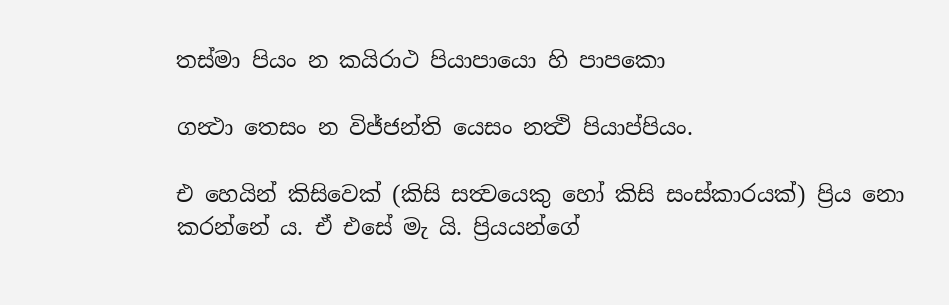තස්මා පියං න කයිරාථ පියාපායො හි පාපකො

ගන්‍ථා තෙසං න විජ්ජන්ති යෙසං නත්‍ථි පියාප්පියං.

එ හෙයින් කිසිවෙක් (කිසි සත්‍වයෙකු හෝ කිසි සංස්කාරයක්) ප්‍රිය නො කරන්නේ ය. ඒ එසේ මැ යි. ප්‍රියයන්ගේ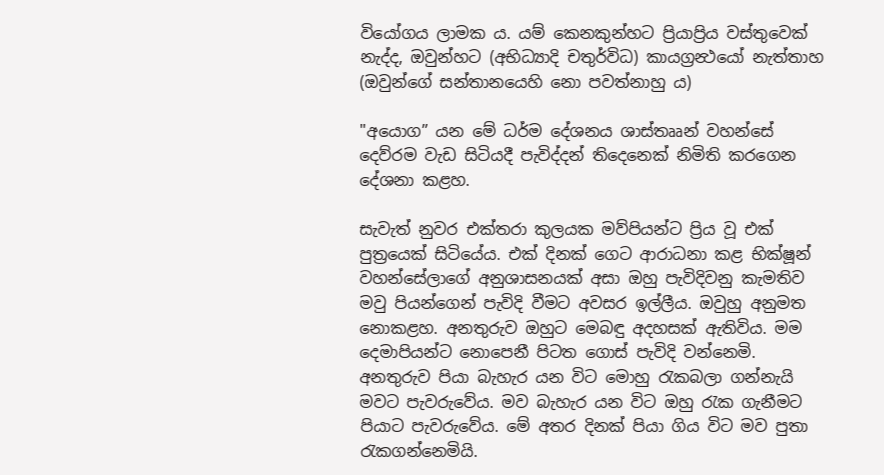වියෝගය ලාමක ය. යම් කෙනකුන්හට ප්‍රියාප්‍රිය වස්තුවෙක් නැද්ද, ඔවුන්හට (අභිධ්‍යාදි චතුර්විධ) කායග්‍රන්‍ථයෝ නැත්තාහ (ඔවුන්ගේ සන්තානයෙහි නො පවත්නාහු ය)

"අයොග” යන මේ ධර්ම දේශනය ශාස්තෲන් වහන්සේ දෙව්රම වැඩ සිටියදී පැවිද්දන් තිදෙනෙක් නිමිති කරගෙන දේශනා කළහ.

සැවැත් නුවර එක්තරා කුලයක මව්පියන්ට ප්‍රිය වූ එක් පුත්‍රයෙක් සිටියේය. එක් දිනක් ගෙට ආරාධනා කළ භික්ෂූන් වහන්සේලාගේ අනුශාසනයක් අසා ඔහු පැවිදිවනු කැමතිව මවු පියන්ගෙන් පැවිදි වීමට අවසර ඉල්ලීය. ඔවුහු අනුමත නොකළහ. අනතුරුව ඔහුට මෙබඳු අදහසක් ඇතිවිය. මම දෙමාපියන්ට නොපෙනී පිටත ගොස් පැවිදි වන්නෙමි. අනතුරුව පියා බැහැර යන විට මොහු රැකබලා ගන්නැයි මවට පැවරුවේය. මව බැහැර යන විට ඔහු රැක ගැනීමට පියාට පැවරුවේය. මේ අතර දිනක් පියා ගිය විට මව පුතා රැකගන්නෙමියි.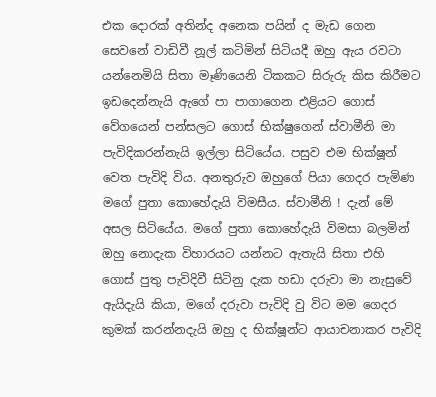එක දොරක් අතින්ද අනෙක පයින් ද මැඩ ගෙන සෙවනේ වාඩිවී නූල් කටිමින් සිටියදී ඔහු ඇය රවටා යන්නෙමියි සිතා මෑණියෙනි ටිකකට සිරුරු කිස කිරීමට ඉඩදෙන්නැයි ඇගේ පා පාගාගෙන එළියට ගොස් වේගයෙන් පන්සලට ගොස් භික්ෂුගෙන් ස්වාමීනි මා පැවිදිකරන්නැයි ඉල්ලා සිටියේය. පසුව එම භික්ෂූන් වෙත පැවිදි විය. අනතුරුව ඔහුගේ පියා ගෙදර පැමිණ මගේ පුතා කොහේදැයි විමසීය. ස්වාමීනි ! දැන් මේ අසල සිටියේය. මගේ පුතා කොහේදැයි විමසා බලමින් ඔහු නොදැක විහාරයට යන්නට ඇතැයි සිතා එහි ගොස් පුතු පැවිදිවී සිටිනු දැක හඩා දරුවා මා නැසුවේ ඇයිදැයි කියා, මගේ දරුවා පැවිදි වු විට මම ගෙදර කුමක් කරන්නදැයි ඔහු ද භික්ෂූන්ට ආයාචනාකර පැවිදි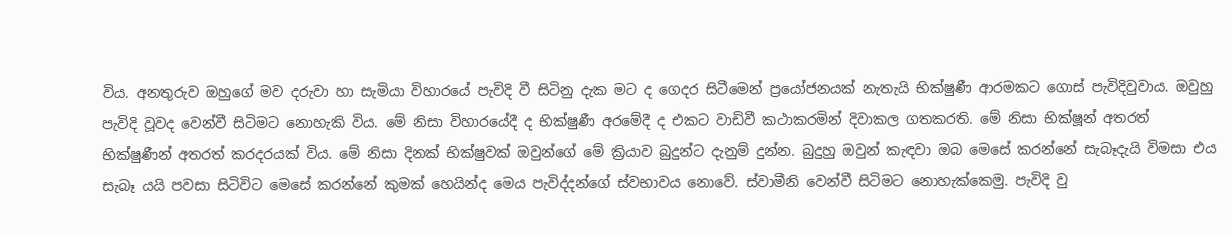විය. අනතුරුව ඔහුගේ මව දරුවා හා සැමියා විහාරයේ පැවිදි වී සිටිනු දැක මට ද ගෙදර සිටීමෙන් ප්‍රයෝජනයක් නැතැයි භික්ෂුණී ආරමකට ගොස් පැවිදිවුවාය. ඔවුහු පැවිදි වූවද වෙන්වී සිටිමට නොහැකි විය. මේ නිසා විහාරයේදී ද භික්ෂුණී අරමේදී ද එකට වාඩිවී කථාකරමින් දිවාකල ගතකරති. මේ නිසා භික්ෂූන් අතරත් භික්ෂුණීන් අතරත් කරදරයක් විය. මේ නිසා දිනක් භික්ෂුවක් ඔවුන්ගේ මේ ක්‍රියාව බුදුන්ට දැනුම් දුන්න. බුදුහු ඔවුන් කැඳවා ඔබ මෙසේ කරන්නේ සැබෑදැයි විමසා එය සැබෑ යයි පවසා සිටිවිට මෙසේ කරන්නේ කුමක් හෙයින්ද මෙය පැවිද්දන්ගේ ස්වභාවය නොවේ. ස්වාමීනි වෙන්වී සිටිමට නොහැක්කෙමු. පැවිදි වු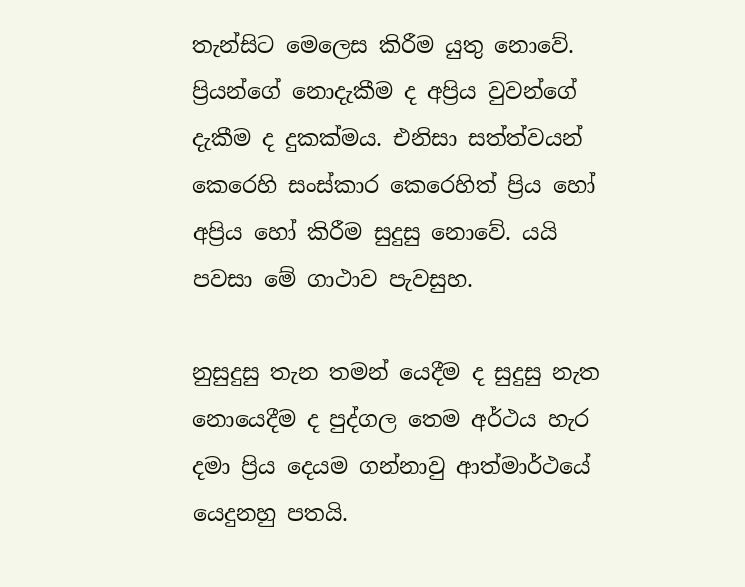තැන්සිට මෙලෙස කිරීම යුතු නොවේ. ප්‍රියන්ගේ නොදැකීම ද අප්‍රිය වුවන්ගේ දැකීම ද දුකක්මය. එනිසා සත්ත්වයන් කෙරෙහි සංස්කාර කෙරෙහිත් ප්‍රිය හෝ අප්‍රිය හෝ කිරීම සුදුසු නොවේ. යයි පවසා මේ ගාථාව පැවසුහ.

නුසුදුසු තැන තමන් යෙදීම ද සුදුසු නැත නොයෙදීම ද පුද්ගල තෙම අර්ථය හැර දමා ප්‍රිය දෙයම ගන්නාවු ආත්මාර්ථයේ යෙදුනහු පතයි.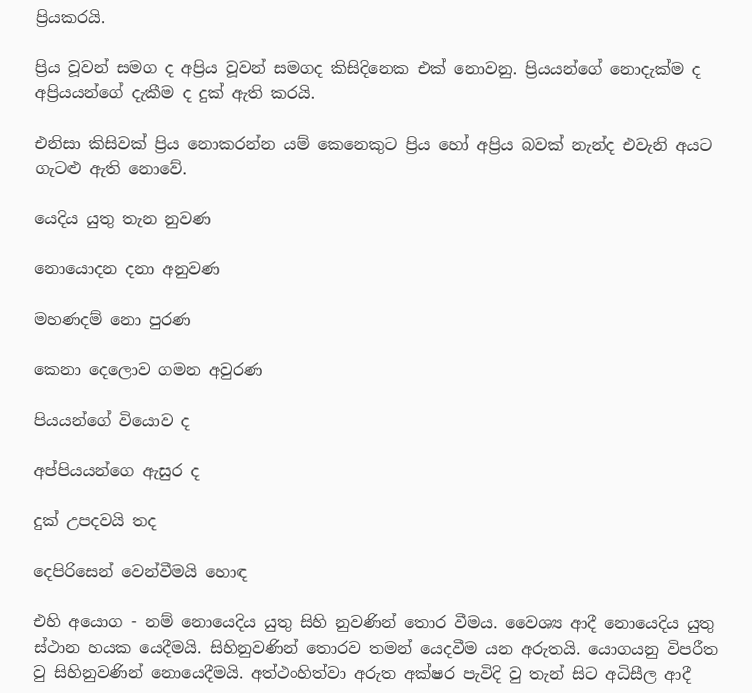ප්‍රියකරයි.

ප්‍රිය වූවන් සමග ද අප්‍රිය වූවන් සමගද කිසිදිනෙක එක් නොවනු. ප්‍රියයන්ගේ නොදැක්ම ද අප්‍රියයන්ගේ දැකීම ද දුක් ඇති කරයි.

එනිසා කිසිවක් ප්‍රිය නොකරන්න යම් කෙනෙකුට ප්‍රිය හෝ අප්‍රිය බවක් නැන්ද එවැනි අයට ගැටළු ඇති නොවේ.

යෙදිය යුතු තැන නුවණ

නොයොදන දනා අනුවණ

මහණදම් නො පුරණ

කෙනා දෙලොව ගමන අවුරණ

පියයන්ගේ වියොව ද

අප්පියයන්ගෙ ඇසුර ද

දුක් උපදවයි තද

දෙපිරිසෙන් වෙන්වීමයි හොඳ

එහි අයොග - නම් නොයෙදිය යුතු සිහි නුවණින් තොර වීමය. වෛශ්‍ය ආදී නොයෙදිය යුතු ස්ථාන හයක යෙදීමයි. සිහිනුවණින් තොරව තමන් යෙදවීම යන අරුතයි. යොගයනු විපරීත වු සිහිනුවණින් නොයෙදීමයි. අත්ථංහිත්වා අරුත අක්ෂර පැවිදි වු තැන් සිට අධිසීල ආදී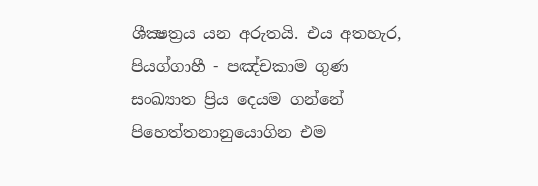ශීක්‍ෂත්‍රය යන අරුතයි. එය අතහැර, පියග්ගාහී - පඤ්චකාම ගුණ සංඛ්‍යාත ප්‍රිය දෙයම ගන්නේ පිහෙත්තනානුයොගින එම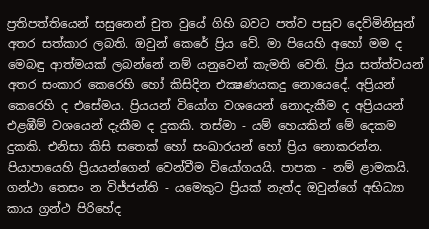ප්‍රතිපත්තියෙන් සසුනෙන් චුත වුයේ ගිහි බවට පත්ව පසුව දෙව්මිනිසුන් අතර සත්කාර ලබති. ඔවුන් කෙරේ ප්‍රිය වේ. මා පියෙහි අහෝ මම ද මෙබඳු ආත්මයක් ලබන්නේ නම් යනුවෙන් කැමති වෙති. ප්‍රිය සත්ත්වයන් අතර සංකාර කෙරෙහි හෝ කිසිදින එක්‍ෂණයකදු නොයෙදේ. අප්‍රියන් කෙරෙහි ද එසේමය. ප්‍රියයන් වියෝග වශයෙන් නොදැකීම ද අප්‍රියයන් එළඹීම් වශයෙන් දැකීම ද දුකකි. තස්මා - යම් හෙයකින් මේ දෙකම දුකකි. එනිසා කිසි සතෙක් හෝ සංඛාරයන් හෝ ප්‍රිය නොකරන්න. පියාපායෙහි ප්‍රියයන්ගෙන් වෙන්වීම වියෝගයයි. පාපක - නම් ළාමකයි. ගන්ථා තෙසං න විජ්ජන්ති - යමෙකුට ප්‍රියක් නැත්ද ඔවුන්ගේ අභිධ්‍යා කාය ග්‍රන්ථ පිරිහේද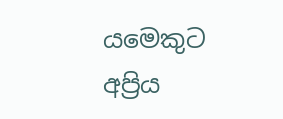යමෙකුට අප්‍රිය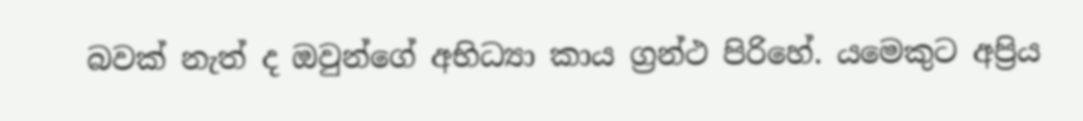බවක් නැත් ද ඔවුන්ගේ අභිධ්‍යා කාය ග්‍රන්ථ පිරිහේ. යමෙකුට අප්‍රිය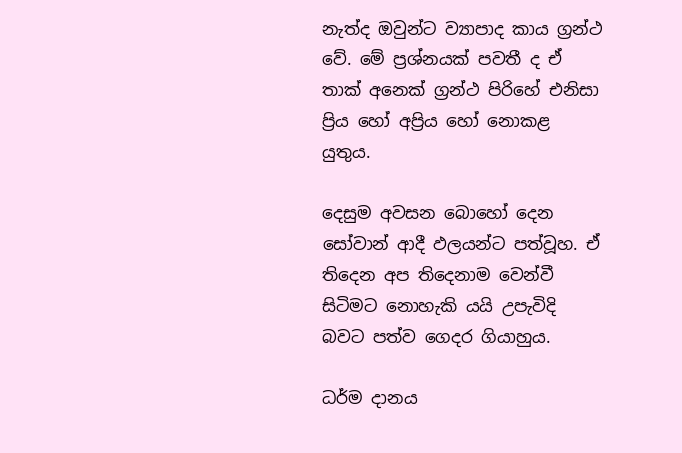නැත්ද ඔවුන්ට ව්‍යාපාද කාය ග්‍රන්ථ වේ. මේ ප්‍රශ්නයක් පවතී ද ඒ තාක් අනෙක් ග්‍රන්ථ පිරිහේ එනිසා ප්‍රිය හෝ අප්‍රිය හෝ නොකළ යුතුය.

දෙසුම අවසන බොහෝ දෙන සෝවාන් ආදී ඵලයන්ට පත්වූහ. ඒ තිදෙන අප තිදෙනාම වෙන්වී සිටිමට නොහැකි යයි උපැවිදි බවට පත්ව ගෙදර ගියාහුය.

ධර්ම දානය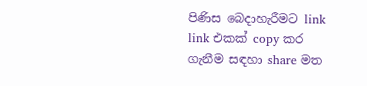පිණිස බෙදාහැරීමට link link එකක් copy කර ගැනීම සඳහා share මත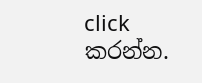click කරන්න.